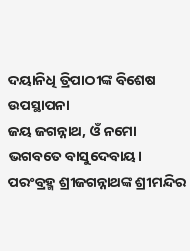ଦୟାନିଧି ତ୍ରିପାଠୀଙ୍କ ବିଶେଷ ଉପସ୍ଥାପନା
ଜୟ ଜଗନ୍ନାଥ, ଓଁ ନମୋ ଭଗବତେ ବାସୁଦେବାୟ।
ପରଂବ୍ରହ୍ମ ଶ୍ରୀଜଗନ୍ନାଥଙ୍କ ଶ୍ରୀମନ୍ଦିର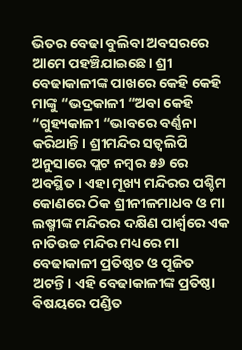ଭିତର ବେଢା ବୁଲିବା ଅବସରରେ ଆମେ ପହଞ୍ଚିଯାଇଛେ। ଶ୍ରୀ ବେଢାକାଳୀଙ୍କ ପାଖରେ କେହି କେହି ମାଙ୍କୁ “ଭଦ୍ରକାଳୀ “ଅବା କେହି “ଗୁହ୍ୟକାଳୀ “ଭାବରେ ବର୍ଣ୍ଣନା କରିଥାନ୍ତି। ଶ୍ରୀମନ୍ଦିର ସତ୍ୱଲିପି ଅନୁସାରେ ପ୍ଲଟ ନମ୍ବର ୫୬ ରେ ଅବସ୍ଥିତ । ଏହା ମୂଖ୍ୟ ମନ୍ଦିରର ପଶ୍ଚିମ କୋଣରେ ଠିକ ଶ୍ରୀନୀଳମାଧବ ଓ ମା ଲଷ୍ମୀଙ୍କ ମନ୍ଦିରର ଦକ୍ଷିଣ ପାର୍ଶ୍ଵରେ ଏକ ନାତିଉଚ୍ଚ ମନ୍ଦିର ମଧ୍ୟରେ ମା ବେଢାକାଳୀ ପ୍ରତିଷ୍ଠତ ଓ ପୂଜିତ ଅଟନ୍ତି। ଏହି ବେଢାକାଳୀଙ୍କ ପ୍ରତିଷ୍ଠା ଵିଷୟରେ ପଣ୍ଡିତ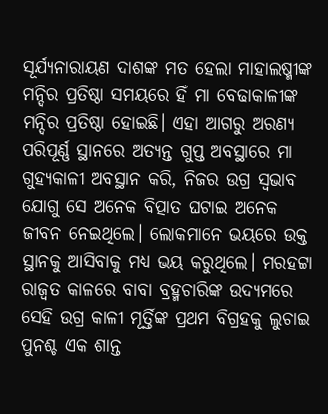ସୂର୍ଯ୍ୟନାରାୟଣ ଦାଶଙ୍କ ମତ ହେଲା ମାହାଲଷ୍ମୀଙ୍କ ମନ୍ଦିର ପ୍ରତିଷ୍ଠା ସମୟରେ ହିଁ ମା ବେଢାକାଳୀଙ୍କ ମନ୍ଦିର ପ୍ରତିଷ୍ଠା ହୋଇଛି। ଏହା ଆଗରୁ ଅରଣ୍ୟ ପରିପୂର୍ଣ୍ଣ ସ୍ଥାନରେ ଅତ୍ୟନ୍ତ ଗୁପ୍ତ ଅବସ୍ଥାରେ ମା ଗୁହ୍ୟକାଳୀ ଅବସ୍ଥାନ କରି, ନିଜର ଉଗ୍ର ସ୍ଵଭାବ ଯୋଗୁ ସେ ଅନେକ ବିତ୍ପାତ ଘଟାଇ ଅନେକ ଜୀବନ ନେଇଥିଲେ। ଲୋକମାନେ ଭୟରେ ଉକ୍ତ ସ୍ଥାନକୁ ଆସିବାକୁ ମଧ୍ୟ ଭୟ କରୁଥିଲେ। ମରହଟ୍ଟା ରାଜ୍ୱତ କାଳରେ ବାବା ବ୍ରହ୍ମଚାରିଙ୍କ ଉଦ୍ୟମରେ ସେହି ଉଗ୍ର କାଳୀ ମୂର୍ତ୍ତିଙ୍କ ପ୍ରଥମ ବିଗ୍ରହକୁ ଲୁଚାଇ ପୁନଶ୍ଚ ଏକ ଶାନ୍ତ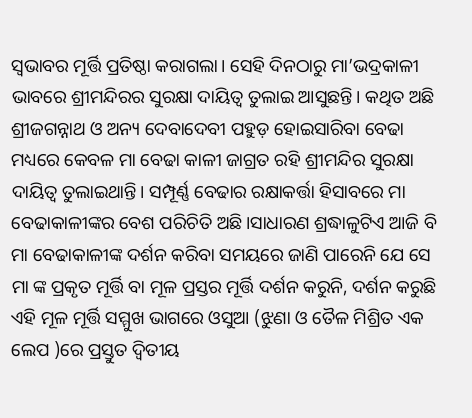ସ୍ଵଭାବର ମୂର୍ତ୍ତି ପ୍ରତିଷ୍ଠା କରାଗଲା। ସେହି ଦିନଠାରୁ ମା’ଭଦ୍ରକାଳୀ ଭାବରେ ଶ୍ରୀମନ୍ଦିରର ସୁରକ୍ଷା ଦାୟିତ୍ୱ ତୁଲାଇ ଆସୁଛନ୍ତି। କଥିତ ଅଛି ଶ୍ରୀଜଗନ୍ନାଥ ଓ ଅନ୍ୟ ଦେବାଦେବୀ ପହୁଡ଼ ହୋଇସାରିବା ବେଢା ମଧ୍ୟରେ କେବଳ ମା ବେଢା କାଳୀ ଜାଗ୍ରତ ରହି ଶ୍ରୀମନ୍ଦିର ସୁରକ୍ଷା ଦାୟିତ୍ୱ ତୁଲାଇଥାନ୍ତି। ସମ୍ପୂର୍ଣ୍ଣ ବେଢାର ରକ୍ଷାକର୍ତ୍ତା ହିସାବରେ ମା ବେଢାକାଳୀଙ୍କର ବେଶ ପରିଚିତି ଅଛି।ସାଧାରଣ ଶ୍ରଦ୍ଧାଳୁଟିଏ ଆଜି ବି ମା ବେଢାକାଳୀଙ୍କ ଦର୍ଶନ କରିବା ସମୟରେ ଜାଣି ପାରେନି ଯେ ସେ ମା ଙ୍କ ପ୍ରକୃତ ମୂର୍ତ୍ତି ବା ମୂଳ ପ୍ରସ୍ତର ମୂର୍ତ୍ତି ଦର୍ଶନ କରୁନି, ଦର୍ଶନ କରୁଛି ଏହି ମୂଳ ମୂର୍ତ୍ତି ସମ୍ମୁଖ ଭାଗରେ ଓସୁଆ (ଝୁଣା ଓ ତୈଳ ମିଶ୍ରିତ ଏକ ଲେପ )ରେ ପ୍ରସ୍ତୁତ ଦ୍ଵିତୀୟ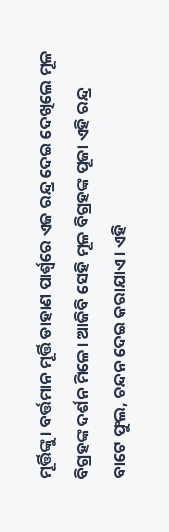ମୂର୍ତ୍ତିଙ୍କୁ। ବର୍ତ୍ତମାନ ମୂର୍ତ୍ତି ଡାହାଣ ପାର୍ଶ୍ଵରେ ଏଜ ରନ୍ଦ୍ର ଦେଇ ଦେଖିଲେ ମୂଳ ବିଗ୍ରହଙ୍କ ଦର୍ଶନ ମିଳେ। ଆଜିବି ସେହି ମୂଳ ବିଗ୍ରହଙ୍କ ପୂଜା ଏହି ରନ୍ଦ୍ର ବାଟେ ଫୁଲ, ଚନ୍ଦନ ଦେଇ କରାଯାଏ। ଏହି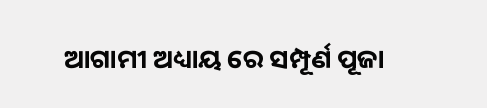ଆଗାମୀ ଅଧ୍ୟାୟ ରେ ସମ୍ପୂର୍ଣ ପୂଜା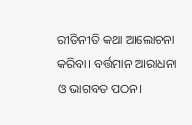ରୀତିନୀତି କଥା ଆଲୋଚନା କରିବା। ବର୍ତ୍ତମାନ ଆରାଧନା ଓ ଭାଗବତ ପଠନ।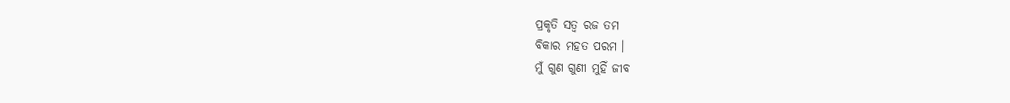ପ୍ରକୃତି ସତ୍ୱ ରଜ ତମ
ବିକାର ମହତ ପରମ ।
ମୁଁ ଗୁଣ ଗୁଣୀ ମୁହିଁ ଜୀବ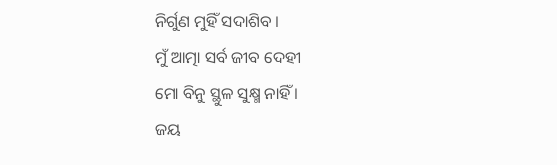ନିର୍ଗୁଣ ମୁହିଁ ସଦାଶିବ ।
ମୁଁ ଆତ୍ମା ସର୍ବ ଜୀବ ଦେହୀ
ମୋ ବିନୁ ସ୍ଥୁଳ ସୁକ୍ଷ୍ମ ନାହିଁ ।
ଜୟ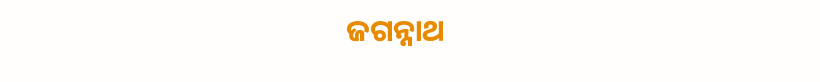ଜଗନ୍ନାଥ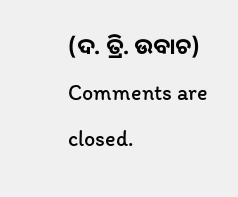(ଦ. ତ୍ରି. ଉବାଚ)
Comments are closed.